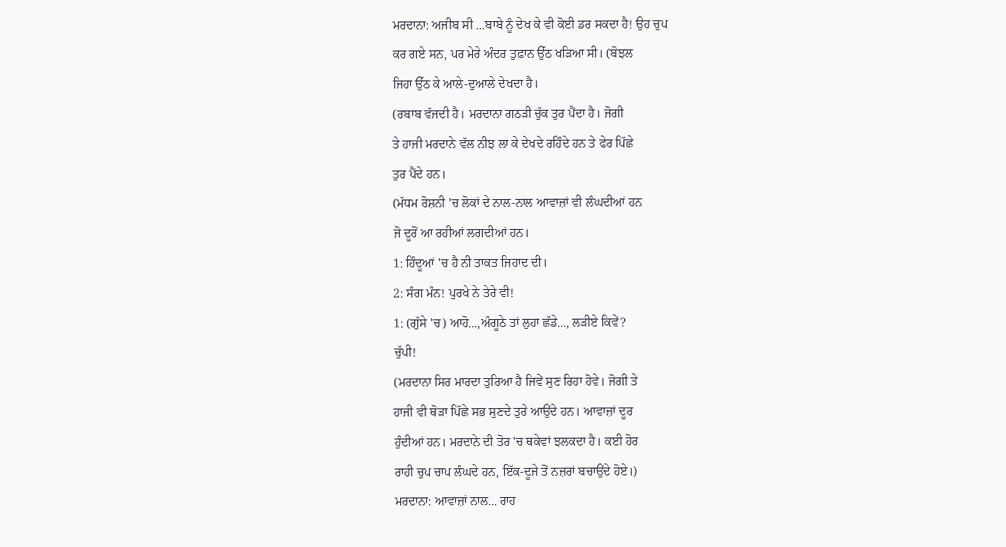ਮਰਦਾਨਾ: ਅਜੀਬ ਸੀ ...ਬਾਬੇ ਨੂੰ ਦੇਖ ਕੇ ਵੀ ਕੋਈ ਡਰ ਸਕਦਾ ਹੈ! ਉਹ ਚੁਪ
ਕਰ ਗਏ ਸਨ, ਪਰ ਮੇਰੇ ਅੰਦਰ ਤੁਫ਼ਾਨ ਉੱਠ ਖੜਿਆ ਸੀ। (ਬੋਝਲ
ਜਿਹਾ ਉੱਠ ਕੇ ਆਲੇ-ਦੁਆਲੇ ਦੇਖਦਾ ਹੈ।
(ਰਬਾਬ ਵੱਜਦੀ ਹੈ। ਮਰਦਾਨਾ ਗਠੜੀ ਚੁੱਕ ਤੁਰ ਪੈਂਦਾ ਹੈ। ਜੋਗੀ
ਤੇ ਹਾਜੀ ਮਰਦਾਨੇ ਵੱਲ ਨੀਝ ਲਾ ਕੇ ਦੇਖਦੇ ਰਹਿੰਦੇ ਹਨ ਤੇ ਫੇਰ ਪਿੱਛੇ
ਤੁਰ ਪੈਂਦੇ ਹਨ।
(ਮੱਧਮ ਰੋਸ਼ਨੀ 'ਚ ਲੋਕਾਂ ਦੇ ਨਾਲ-ਨਾਲ ਆਵਾਜ਼ਾਂ ਵੀ ਲੰਘਦੀਆਂ ਹਨ
ਜੋ ਦੂਰੋਂ ਆ ਰਹੀਆਂ ਲਗਦੀਆਂ ਹਨ।
1: ਹਿੰਦੂਆਂ 'ਚ ਹੈ ਨੀ ਤਾਕਤ ਜਿਹਾਦ ਦੀ।
2: ਸੰਗ ਮੰਨ! ਪੁਰਖੇ ਨੇ ਤੇਰੇ ਵੀ!
1: (ਗੁੱਸੇ 'ਚ) ਆਹੋ...,ਅੰਗੂਠੇ ਤਾਂ ਲੁਹਾ ਛੱਡੇ..., ਲੜੀਏ ਕਿਵੇਂ?
ਚੁੱਪੀ!
(ਮਰਦਾਨਾ ਸਿਰ ਮਾਰਦਾ ਤੁਰਿਆ ਹੈ ਜਿਵੇਂ ਸੁਣ ਰਿਹਾ ਹੋਵੇ। ਜੋਗੀ ਤੇ
ਹਾਜੀ ਵੀ ਥੋੜਾ ਪਿੱਛੇ ਸਭ ਸੁਣਦੇ ਤੁਰੇ ਆਉਂਦੇ ਹਨ। ਆਵਾਜ਼ਾਂ ਦੂਰ
ਹੁੰਦੀਆਂ ਹਨ। ਮਰਦਾਨੇ ਦੀ ਤੋਰ 'ਚ ਥਕੇਵਾਂ ਝਲਕਦਾ ਹੈ। ਕਈ ਹੋਰ
ਰਾਹੀ ਚੁਪ ਚਾਪ ਲੰਘਦੇ ਹਨ, ਇੱਕ-ਦੂਜੇ ਤੋਂ ਨਜ਼ਰਾਂ ਬਚਾਉਂਦੇ ਹੋਏ।)
ਮਰਦਾਨਾ: ਆਵਾਜ਼ਾਂ ਨਾਲ... ਰਾਹ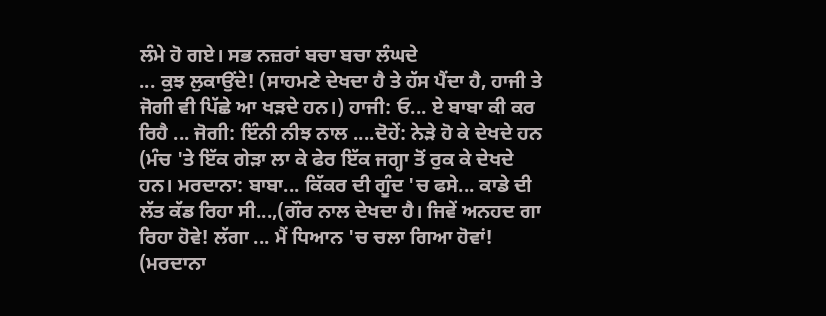ਲੰਮੇ ਹੋ ਗਏ। ਸਭ ਨਜ਼ਰਾਂ ਬਚਾ ਬਚਾ ਲੰਘਦੇ
... ਕੁਝ ਲੁਕਾਉਂਦੇ! (ਸਾਹਮਣੇ ਦੇਖਦਾ ਹੈ ਤੇ ਹੱਸ ਪੈਂਦਾ ਹੈ, ਹਾਜੀ ਤੇ
ਜੋਗੀ ਵੀ ਪਿੱਛੇ ਆ ਖੜਦੇ ਹਨ।) ਹਾਜੀ: ਓ... ਏ ਬਾਬਾ ਕੀ ਕਰ
ਰਿਹੈ ... ਜੋਗੀ: ਇੰਨੀ ਨੀਝ ਨਾਲ ....ਦੋਹੇਂ: ਨੇੜੇ ਹੋ ਕੇ ਦੇਖਦੇ ਹਨ
(ਮੰਚ 'ਤੇ ਇੱਕ ਗੇੜਾ ਲਾ ਕੇ ਫੇਰ ਇੱਕ ਜਗ੍ਹਾ ਤੋਂ ਰੁਕ ਕੇ ਦੇਖਦੇ
ਹਨ। ਮਰਦਾਨਾ: ਬਾਬਾ... ਕਿੱਕਰ ਦੀ ਗੂੰਦ 'ਚ ਫਸੇ... ਕਾਡੇ ਦੀ
ਲੱਤ ਕੱਡ ਰਿਹਾ ਸੀ...,(ਗੌਰ ਨਾਲ ਦੇਖਦਾ ਹੈ। ਜਿਵੇਂ ਅਨਹਦ ਗਾ
ਰਿਹਾ ਹੋਵੇ! ਲੱਗਾ ... ਮੈਂ ਧਿਆਨ 'ਚ ਚਲਾ ਗਿਆ ਹੋਵਾਂ!
(ਮਰਦਾਨਾ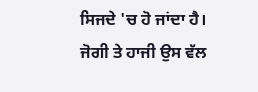ਸਿਜਦੇ 'ਚ ਹੋ ਜਾਂਦਾ ਹੈ। ਜੋਗੀ ਤੇ ਹਾਜੀ ਉਸ ਵੱਲ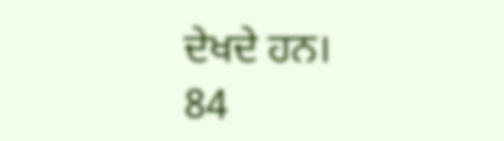ਦੇਖਦੇ ਹਨ।
84